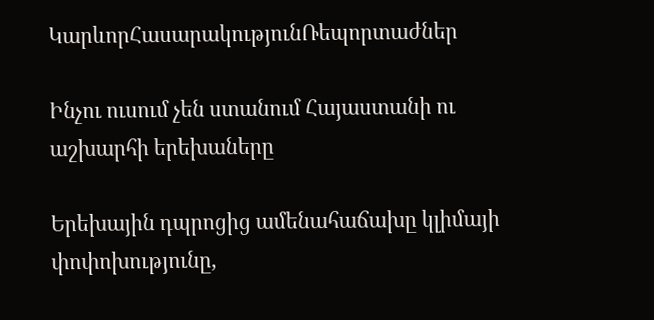ԿարևորՀասարակությունՌեպորտաժներ

Ինչու ուսում չեն ստանում Հայաստանի ու աշխարհի երեխաները

Երեխային դպրոցից ամենահաճախը կլիմայի փոփոխությունը,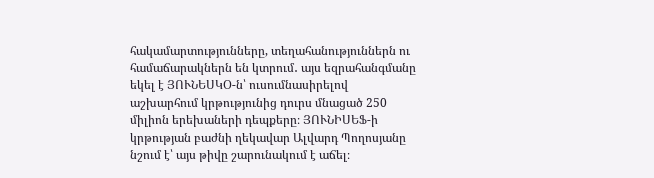հակամարտությունները, տեղահանություններն ու համաճարակներն են կտրում․ այս եզրահանգմանը եկել է ՅՈՒՆԵՍԿՕ-ն՝ ուսումնասիրելով աշխարհում կրթությունից դուրս մնացած 250 միլիոն երեխաների դեպքերը։ ՅՈՒՆԻՍԵՖ-ի կրթության բաժնի ղեկավար Ալվարդ Պողոսյանը նշում է՝ այս թիվը շարունակում է աճել։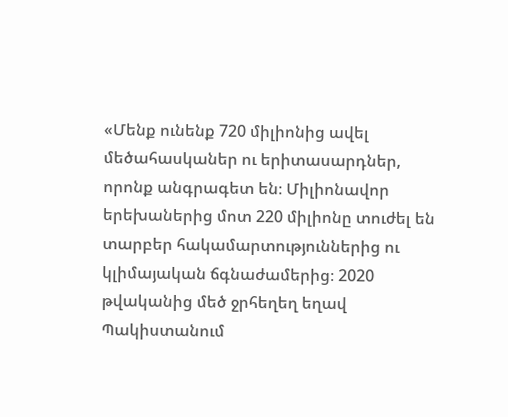«Մենք ունենք 720 միլիոնից ավել մեծահասկաներ ու երիտասարդներ, որոնք անգրագետ են։ Միլիոնավոր երեխաներից մոտ 220 միլիոնը տուժել են տարբեր հակամարտություններից ու կլիմայական ճգնաժամերից։ 2020 թվականից մեծ ջրհեղեղ եղավ Պակիստանում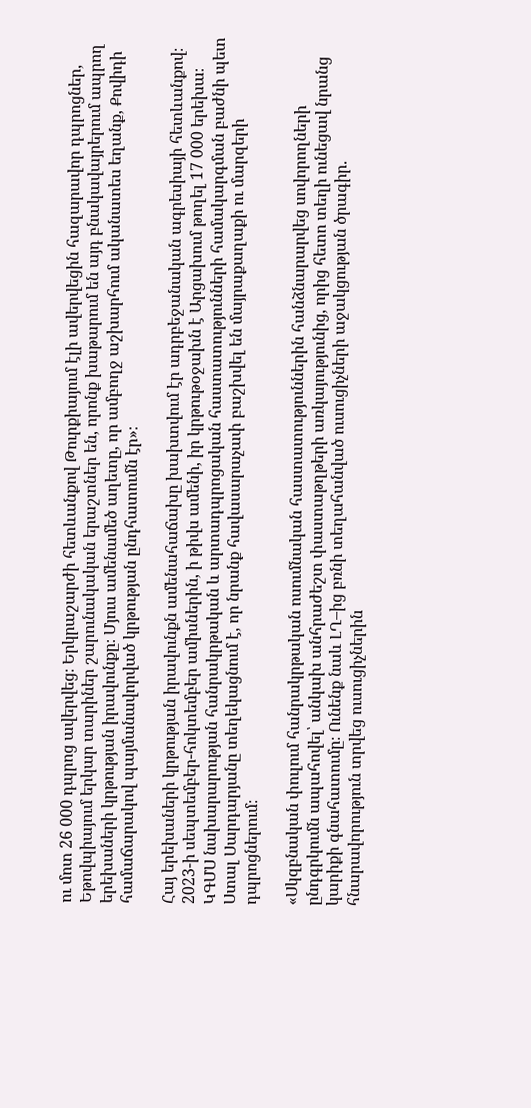ու մոտ 26 000 դպրոց ավերվեց։ Երկրաշարժի հետևանքով Թուրքիայում էլի ավերվեցին հազարավոր դպրոցներ, Եթովպիայում երկար տարիներ շարունակական երաշտներ են, որոնք խաթարում են այդ բնակավայրերում ապրող երեխաների կրթության իրավունքը։ Մյուս ամենամեծ աղետը, որ ամբողջ աշխարհում ականատես եղանք, Քովիդի համաճարակով պայմանավորված կրթության ընդհատումն էր»։

Հայ երեխաների կրթության իրավունքն ամենահաճախը խախտվում էր ադրբեջանական ագրեսիայի հետևանքով։ 2023-ի սեպտեմբեր-հոկտեմբեր ամիսներին, ի թիվս ամենի, իր կրթութօջախն է Արցախում թողել 17 000 երեխա։ ԿԳՄՍ նախարարության հանրակրթական և արտադպրոցական հաստատությունների համակարգման բաժնի պետ Ստալ Սարդարյանը տեղեկացնում է, որ նրանք հավասարաչափ բաշխվել են մայրաքաղաքի ու մարզերի դպրոցներում։

«Սկզբնական փուլում հանրակրթական ոսումնական հաստատություններին հանձնարարվեց սովորողների ընդգրկումն ապահովել՝ անկախ անհրաժեշտ փաստաթղթերի առկայությունից, որից հետո տեղի ունեցավ նրանց կարիքի գնահատումը։ Ունենք նաև ԼՂ–ից բռնի տեղահանված ուսուցիչների աջակցության ծրագիր․ հնարավորություն տրվեց ուսուցիչներին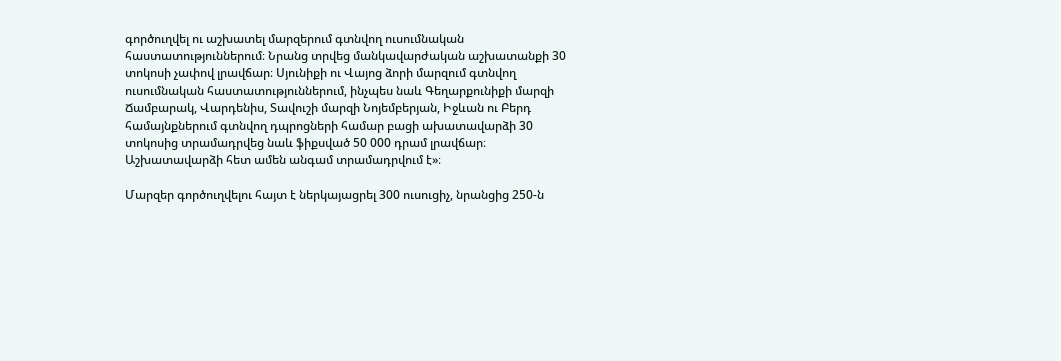գործուղվել ու աշխատել մարզերում գտնվող ուսումնական հաստատություններում։ Նրանց տրվեց մանկավարժական աշխատանքի 30 տոկոսի չափով լրավճար։ Սյունիքի ու Վայոց ձորի մարզում գտնվող ուսումնական հաստատություններում, ինչպես նաև Գեղարքունիքի մարզի Ճամբարակ, Վարդենիս, Տավուշի մարզի Նոյեմբերյան, Իջևան ու Բերդ համայնքներում գտնվող դպրոցների համար բացի ախատավարձի 30 տոկոսից տրամադրվեց նաև ֆիքսված 50 000 դրամ լրավճար։ Աշխատավարձի հետ ամեն անգամ տրամադրվում է»։

Մարզեր գործուղվելու հայտ է ներկայացրել 300 ուսուցիչ, նրանցից 250-ն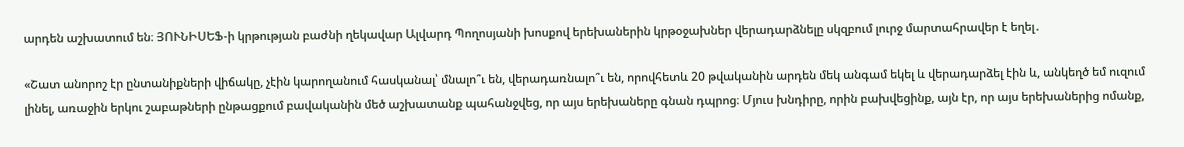արդեն աշխատում են։ ՅՈՒՆԻՍԵՖ-ի կրթության բաժնի ղեկավար Ալվարդ Պողոսյանի խոսքով երեխաներին կրթօջախներ վերադարձնելը սկզբում լուրջ մարտահրավեր է եղել․

«Շատ անորոշ էր ընտանիքների վիճակը, չէին կարողանում հասկանալ՝ մնալո՞ւ են, վերադառնալո՞ւ են, որովհետև 20 թվականին արդեն մեկ անգամ եկել և վերադարձել էին և, անկեղծ եմ ուզում լինել, առաջին երկու շաբաթների ընթացքում բավականին մեծ աշխատանք պահանջվեց, որ այս երեխաները գնան դպրոց։ Մյուս խնդիրը, որին բախվեցինք, այն էր, որ այս երեխաներից ոմանք,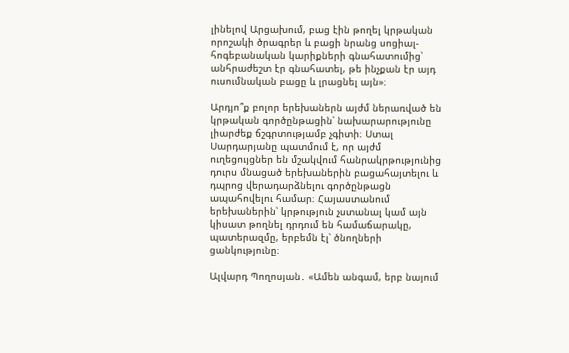լինելով Արցախում, բաց էին թողել կրթական որոշակի ծրագրեր և բացի նրանց սոցիալ-հոգեբանական կարիքների գնահատումից՝ անհրաժեշտ էր գնահատել, թե ինչքան էր այդ ուսումնական բացը և լրացնել այն»։

Արդյո՞ք բոլոր երեխաներն այժմ ներառված են կրթական գործընթացին՝ նախարարությունը լիարժեք ճշգրտությամբ չգիտի։ Ստալ Սարդարյանը պատմում է, որ այժմ ուղեցույցներ են մշակվում հանրակրթությունից դուրս մնացած երեխաներին բացահայտելու և դպրոց վերադարձնելու գործընթացն ապահովելու համար։ Հայաստանում երեխաներին՝ կրթություն չստանալ կամ այն կիսատ թողնել դրդում են համաճարակը, պատերազմը, երբեմն էլ՝ ծնողների ցանկությունը։

Ալվարդ Պողոսյան․ «Ամեն անգամ, երբ նայում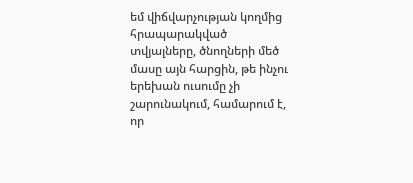եմ վիճվարչության կողմից հրապարակված տվյալները, ծնողների մեծ մասը այն հարցին, թե ինչու երեխան ուսումը չի շարունակում, համարում է, որ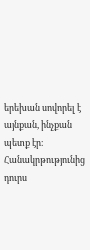երեխան սովորել է այնքան, ինչքան պետք էր։  Հանակրթությունից դուրս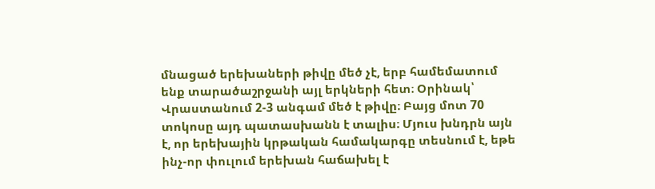մնացած երեխաների թիվը մեծ չէ, երբ համեմատում ենք տարածաշրջանի այլ երկների հետ։ Օրինակ՝ Վրաստանում 2-3 անգամ մեծ է թիվը։ Բայց մոտ 70 տոկոսը այդ պատասխանն է տալիս։ Մյուս խնդրն այն է, որ երեխային կրթական համակարգը տեսնում է, եթե ինչ-որ փուլում երեխան հաճախել է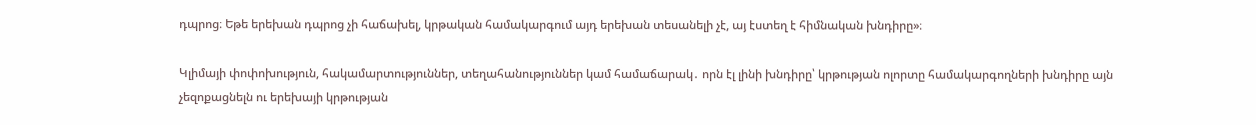դպրոց։ Եթե երեխան դպրոց չի հաճախել, կրթական համակարգում այդ երեխան տեսանելի չէ, այ էստեղ է հիմնական խնդիրը»։

Կլիմայի փոփոխություն, հակամարտություններ, տեղահանություններ կամ համաճարակ․ որն էլ լինի խնդիրը՝ կրթության ոլորտը համակարգողների խնդիրը այն չեզոքացնելն ու երեխայի կրթության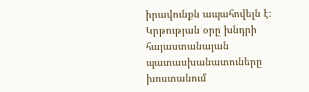իրավունքն ապահովելն է։ Կրթության օրը խնդրի հայաստանայան պատասխանատուները խոստանում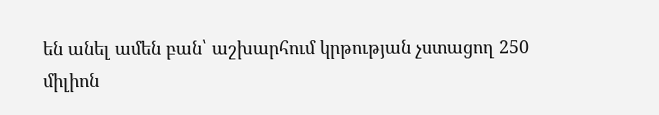են անել ամեն բան՝ աշխարհում կրթության չստացող 250 միլիոն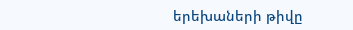երեխաների թիվը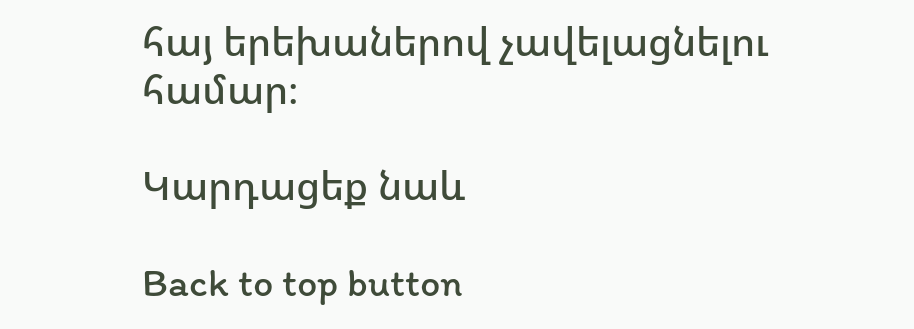հայ երեխաներով չավելացնելու համար։

Կարդացեք նաև

Back to top button